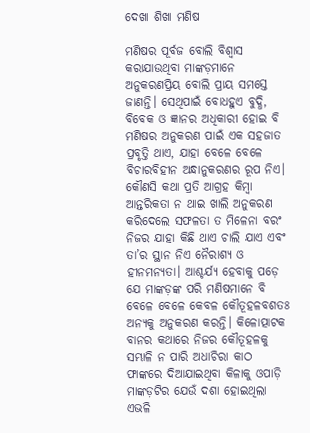ଦେଖା ଶିଖା ମଣିଷ

ମଣିଷର ପୂର୍ବଜ ବୋଲି ବିଶ୍ୱାସ କରାଯାଉଥିବା ମାଙ୍କଡ଼ମାନେ ଅନୁକରଣପ୍ରିୟ ବୋଲି ପ୍ରାୟ ସମସ୍ତେ ଜାଣନ୍ତି। ସେଥିପାଇଁ ବୋଧହୁଏ ବୁଦ୍ଧି, ବିବେକ ଓ ଜ୍ଞାନର ଅଧିକାରୀ ହୋଇ ବି ମଣିଷର ଅନୁକରଣ ପାଇଁ ଏକ ସହଜାତ ପ୍ରବୃତ୍ତି ଥାଏ, ଯାହା ବେଳେ ବେଳେ ବିଚାରବିହୀନ ଅନ୍ଧାନୁକରଣର ରୂପ ନିଏ। କୌଣସି କଥା ପ୍ରତି ଆଗ୍ରହ କିମ୍ବା ଆନ୍ତରିକତା ନ ଥାଇ ଖାଲି ଅନୁକରଣ କରିଦେଲେ ସଫଳତା ତ ମିଳେନା ବରଂ ନିଜର ଯାହା କିଛି ଥାଏ ଚାଲି ଯାଏ ଏବଂ ତା’ର ସ୍ଥାନ ନିଏ ନୈରାଶ୍ୟ ଓ ହୀନମନ୍ୟତା। ଆଶ୍ଚର୍ଯ୍ୟ ହେବାକୁ ପଡ଼େ ଯେ ମାଙ୍କଡ଼ଙ୍କ ପରି ମଣିଷମାନେ ବି ବେଳେ ବେଳେ କେବଳ କୌତୂହଳବଶତଃ ଅନ୍ୟକୁ ଅନୁକରଣ କରନ୍ତି। କିଳୋତ୍ପାଟକ ବାନର କଥାରେ ନିଜର କୌତୂହଳକୁ ସମ୍ଭାଳି ନ ପାରି ଅଧାଚିରା କାଠ ଫାଙ୍କରେ ଦିଆଯାଇଥିବା କିଳାକୁ ଓପାଡ଼ି ମାଙ୍କଡ଼ଟିର ଯେଉଁ ଦଶା ହୋଇଥିଲା ଏଭଳି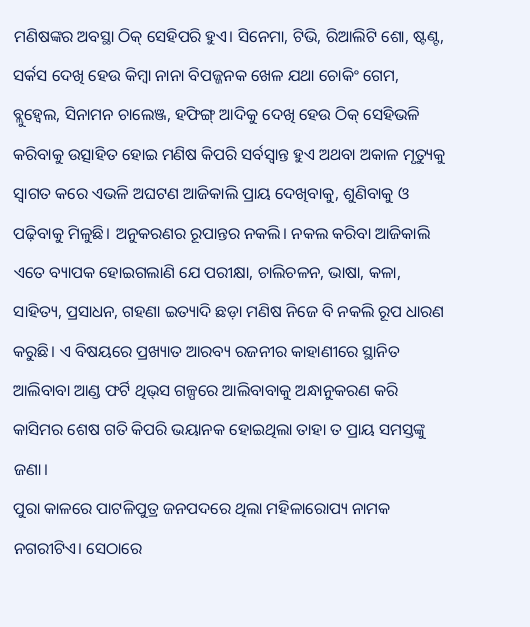ମଣିଷଙ୍କର ଅବସ୍ଥା ଠିକ୍‌ ସେହିପରି ହୁଏ। ସିନେମା, ଟିଭି, ରିଆଲିଟି ଶୋ, ଷ୍ଟଣ୍ଟ, ସର୍କସ ଦେଖି ହେଉ କିମ୍ବା ନାନା ବିପଜ୍ଜନକ ଖେଳ ଯଥା ଚୋକିଂ ଗେମ, ବ୍ଲୁହ୍ବେଲ, ସିନାମନ ଚାଲେଞ୍ଜ, ହଫିଙ୍ଗ୍‌ ଆଦିକୁ ଦେଖି ହେଉ ଠିକ୍‌ ସେହିଭଳି କରିବାକୁ ଉତ୍ସାହିତ ହୋଇ ମଣିଷ କିପରି ସର୍ବସ୍ବାନ୍ତ ହୁଏ ଅଥବା ଅକାଳ ମୃତ୍ୟୁକୁ ସ୍ବାଗତ କରେ ଏଭଳି ଅଘଟଣ ଆଜିକାଲି ପ୍ରାୟ ଦେଖିବାକୁ, ଶୁଣିବାକୁ ଓ ପଢ଼ିବାକୁ ମିଳୁଛି। ଅନୁକରଣର ରୂପାନ୍ତର ନକଲି। ନକଲ କରିବା ଆଜିକାଲି ଏତେ ବ୍ୟାପକ ହୋଇଗଲାଣି ଯେ ପରୀକ୍ଷା, ଚାଲିଚଳନ, ଭାଷା, କଳା, ସାହିତ୍ୟ, ପ୍ରସାଧନ, ଗହଣା ଇତ୍ୟାଦି ଛଡ଼ା ମଣିଷ ନିଜେ ବି ନକଲି ରୂପ ଧାରଣ କରୁଛି। ଏ ବିଷୟରେ ପ୍ରଖ୍ୟାତ ଆରବ୍ୟ ରଜନୀର କାହାଣୀରେ ସ୍ଥାନିତ ଆଲିବାବା ଆଣ୍ଡ ଫର୍ଟି ଥିଭ୍‌ସ ଗଳ୍ପରେ ଆଲିବାବାକୁ ଅନ୍ଧାନୁକରଣ କରି କାସିମର ଶେଷ ଗତି କିପରି ଭୟାନକ ହୋଇଥିଲା ତାହା ତ ପ୍ରାୟ ସମସ୍ତଙ୍କୁ ଜଣା।
ପୁରା କାଳରେ ପାଟଳିପୁତ୍ର ଜନପଦରେ ଥିଲା ମହିଳାରୋପ୍ୟ ନାମକ ନଗରୀଟିଏ। ସେଠାରେ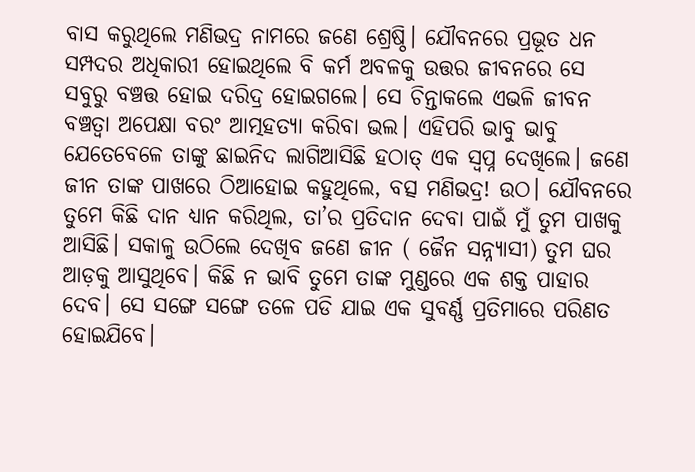ବାସ କରୁଥିଲେ ମଣିଭଦ୍ର ନାମରେ ଜଣେ ଶ୍ରେଷ୍ଠି। ଯୌବନରେ ପ୍ରଭୂତ ଧନ ସମ୍ପଦର ଅଧିକାରୀ ହୋଇଥିଲେ ବି କର୍ମ ଅବଳକୁ ଉତ୍ତର ଜୀବନରେ ସେ ସବୁରୁ ବଞ୍ଚତ୍ତ ହୋଇ ଦରିଦ୍ର ହୋଇଗଲେ। ସେ ଚିନ୍ତାକଲେ ଏଭଳି ଜୀବନ ବଞ୍ଚତ୍ବା ଅପେକ୍ଷା ବରଂ ଆତ୍ମହତ୍ୟା କରିବା ଭଲ। ଏହିପରି ଭାବୁ ଭାବୁ ଯେତେବେଳେ ତାଙ୍କୁ ଛାଇନିଦ ଲାଗିଆସିଛି ହଠାତ୍‌ ଏକ ସ୍ବପ୍ନ ଦେଖିଲେ। ଜଣେ ଜୀନ ତାଙ୍କ ପାଖରେ ଠିଆହୋଇ କହୁଥିଲେ, ବତ୍ସ ମଣିଭଦ୍ର! ଉଠ। ଯୌବନରେ ତୁମେ କିଛି ଦାନ ଧ୍ୟାନ କରିଥିଲ, ତା’ର ପ୍ରତିଦାନ ଦେବା ପାଇଁ ମୁଁ ତୁମ ପାଖକୁ ଆସିଛି। ସକାଳୁ ଉଠିଲେ ଦେଖିବ ଜଣେ ଜୀନ ( ଜୈନ ସନ୍ନ୍ୟାସୀ) ତୁମ ଘର ଆଡ଼କୁ ଆସୁଥିବେ। କିଛି ନ ଭାବି ତୁମେ ତାଙ୍କ ମୁଣ୍ଡରେ ଏକ ଶକ୍ତ ପାହାର ଦେବ। ସେ ସଙ୍ଗେ ସଙ୍ଗେ ତଳେ ପଡି ଯାଇ ଏକ ସୁବର୍ଣ୍ଣ ପ୍ରତିମାରେ ପରିଣତ ହୋଇଯିବେ।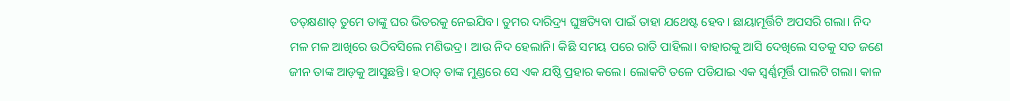ତତ୍‌କ୍ଷଣାତ୍‌ ତୁମେ ତାଙ୍କୁ ଘର ଭିତରକୁ ନେଇଯିବ। ତୁମର ଦାରିଦ୍ର୍ୟ ଘୁଞ୍ଚତ୍ୟିବା ପାଇଁ ତାହା ଯଥେଷ୍ଟ ହେବ। ଛାୟାମୂର୍ତ୍ତିଟି ଅପସରି ଗଲା। ନିଦ ମଳ ମଳ ଆଖିରେ ଉଠିବସିଲେ ମଣିଭଦ୍ର। ଆଉ ନିଦ ହେଲାନି। କିଛି ସମୟ ପରେ ରାତି ପାହିଲା। ବାହାରକୁ ଆସି ଦେଖିଲେ ସତକୁ ସତ ଜଣେ ଜୀନ ତାଙ୍କ ଆଡ଼କୁ ଆସୁଛନ୍ତି। ହଠାତ୍‌ ତାଙ୍କ ମୁଣ୍ଡରେ ସେ ଏକ ଯଷ୍ଠି ପ୍ରହାର କଲେ। ଲୋକଟି ତଳେ ପଡିଯାଇ ଏକ ସ୍ବର୍ଣ୍ଣମୂର୍ତ୍ତି ପାଲଟି ଗଲା। କାଳ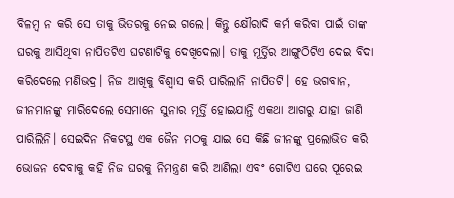ବିଳମ୍ବ ନ କରି ସେ ତାକୁ ଭିତରକୁ ନେଇ ଗଲେ। କିନ୍ତୁ କ୍ଷୌରାଦି କର୍ମ କରିବା ପାଇଁ ତାଙ୍କ ଘରକୁ ଆସିଥିବା ନାପିତଟିଏ ଘଟଣାଟିକୁ ଦେଖିଦେଲା। ତାକୁ ମୂର୍ତ୍ତିର ଆଙ୍ଗୁଠିଟିଏ ଦେଇ ବିଦା କରିଦେଲେ ମଣିଭଦ୍ର। ନିଜ ଆଖିକୁ ବିଶ୍ୱାସ କରି ପାରିଲାନି ନାପିତଟି। ହେ ଭଗବାନ, ଜୀନମାନଙ୍କୁ ମାରିଦେଲେ ସେମାନେ ସୁନାର ମୂର୍ତ୍ତି ହୋଇଯାନ୍ତି ଏକଥା ଆଗରୁ ଯାହା ଜାଣି ପାରିଲିନି। ସେଇଦିନ ନିକଟସ୍ଥ ଏକ ଜୈନ ମଠକୁ ଯାଇ ସେ କିଛି ଜୀନଙ୍କୁ ପ୍ରଲୋଭିତ କରି ଭୋଜନ ଦେବାକୁ କହି ନିଜ ଘରକୁ ନିମନ୍ତ୍ରଣ କରି ଆଣିଲା ଏବଂ ଗୋଟିଏ ଘରେ ପୂରେଇ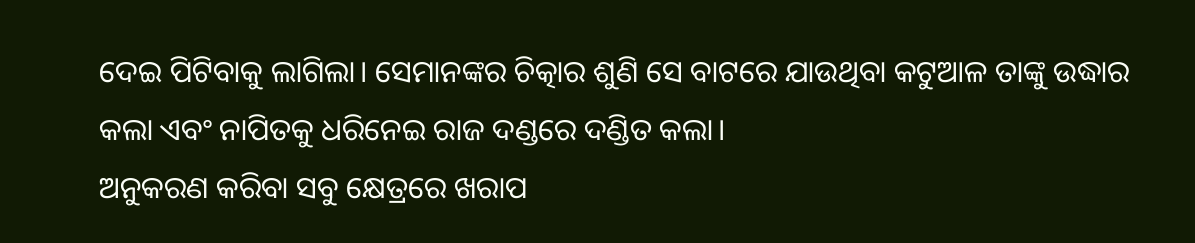ଦେଇ ପିଟିବାକୁ ଲାଗିଲା। ସେମାନଙ୍କର ଚିତ୍କାର ଶୁଣି ସେ ବାଟରେ ଯାଉଥିବା କଟୁଆଳ ତାଙ୍କୁ ଉଦ୍ଧାର କଲା ଏବଂ ନାପିତକୁ ଧରିନେଇ ରାଜ ଦଣ୍ଡରେ ଦଣ୍ଡିତ କଲା।
ଅନୁକରଣ କରିବା ସବୁ କ୍ଷେତ୍ରରେ ଖରାପ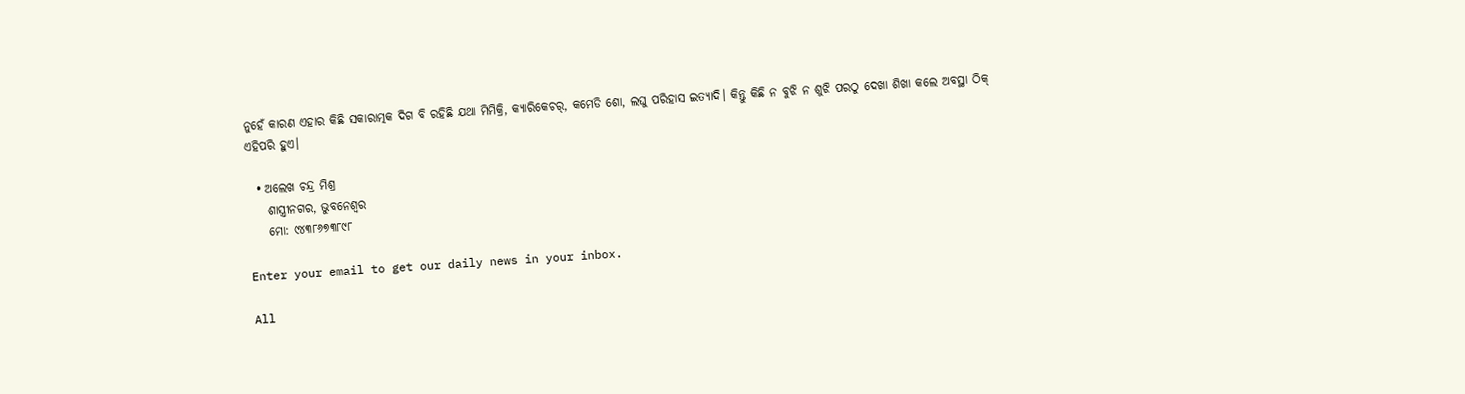ନୁହେଁ କାରଣ ଏହାର କିଛି ସକାରାତ୍ମକ ଦିଗ ବି ରହିଛି ଯଥା ମିମିକ୍ରି, କ୍ୟାରିକେଚର୍‌, କମେଡି ଶୋ, ଲଘୁ ପରିହାସ ଇତ୍ୟାଦି। କିନ୍ତୁ କିଛି ନ ବୁଝି ନ ଶୁଝି ପରଠୁ ଦେଖା ଶିଖା କଲେ ଅବସ୍ଥା ଠିକ୍‌ ଏହିପରି ହୁଏ।

  • ଅଲେଖ ଚନ୍ଦ୍ର ମିଶ୍ର
    ଶାସ୍ତ୍ରୀନଗର, ଭୁବନେଶ୍ୱର
    ମୋ: ୯୪୩୮୬୭୩୮୯୮

Enter your email to get our daily news in your inbox.

All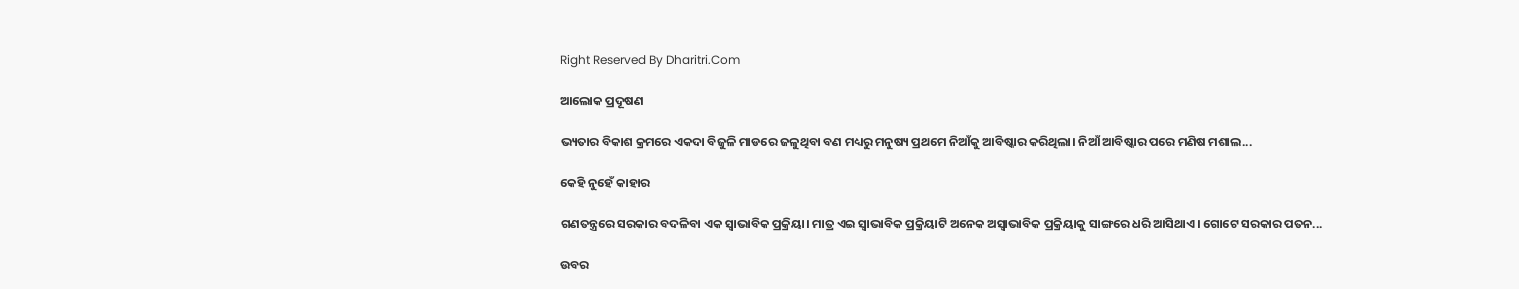Right Reserved By Dharitri.Com

ଆଲୋକ ପ୍ରଦୂଷଣ

ଭ୍ୟତାର ବିକାଶ କ୍ରମରେ ଏକଦା ବିଜୁଳି ମାଡରେ ଜଳୁଥିବା ବଣ ମଧ୍ୟରୁ ମନୁଷ୍ୟ ପ୍ରଥମେ ନିଆଁକୁ ଆବିଷ୍କାର କରିଥିଲା। ନିଆଁ ଆବିଷ୍କାର ପରେ ମଣିଷ ମଶାଲ...

କେହି ନୁହେଁ କାହାର

ଗଣତନ୍ତ୍ରରେ ସରକାର ବଦଳିବା ଏକ ସ୍ବାଭାବିକ ପ୍ରକ୍ରିୟା। ମାତ୍ର ଏଇ ସ୍ବାଭାବିକ ପ୍ରକ୍ରିୟାଟି ଅନେକ ଅସ୍ବାଭାବିକ ପ୍ରକ୍ରିୟାକୁ ସାଙ୍ଗରେ ଧରି ଆସିଥାଏ। ଗୋଟେ ସରକାର ପତନ...

ଉବର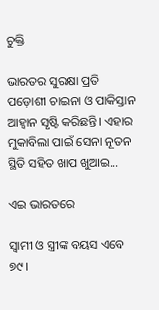ଚୁକ୍ତି

ଭାରତର ସୁରକ୍ଷା ପ୍ରତି ପଡ଼ୋଶୀ ଚାଇନା ଓ ପାକିସ୍ତାନ ଆହ୍ବାନ ସୃଷ୍ଟି କରିଛନ୍ତି। ଏହାର ମୁକାବିଲା ପାଇଁ ସେନା ନୂତନ ସ୍ଥିତି ସହିତ ଖାପ ଖୁଆଇ...

ଏଇ ଭାରତରେ

ସ୍ବାମୀ ଓ ସ୍ତ୍ରୀଙ୍କ ବୟସ ଏବେ ୭୯।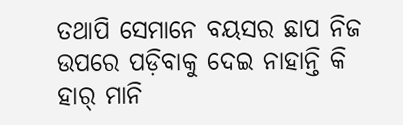ତଥାପି ସେମାନେ ବୟସର ଛାପ ନିଜ ଉପରେ ପଡ଼ିବାକୁ ଦେଇ ନାହାନ୍ତି କି ହାର୍‌ ମାନି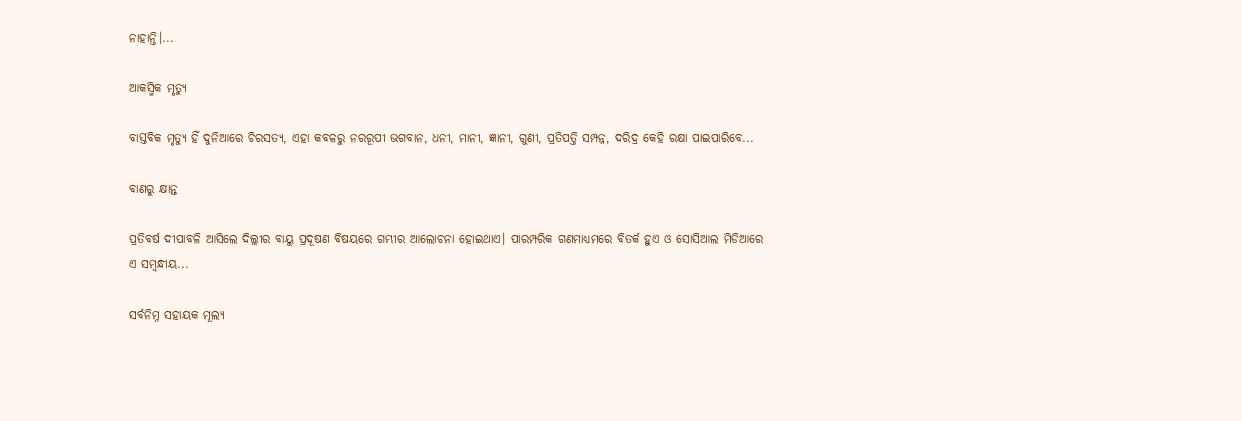ନାହାନ୍ତି।...

ଆକସ୍ମିକ ମୃତ୍ୟୁ

ବାସ୍ତବିକ ମୃତ୍ୟୁ ହିଁ ଦୁନିଆରେ ଚିରସତ୍ୟ, ଏହା କବଳରୁ ନରରୂପୀ ଭଗବାନ, ଧନୀ, ମାନୀ, ଜ୍ଞାନୀ, ଗୁଣୀ, ପ୍ରତିପତ୍ତି ସମ୍ପନ୍ନ, ଦରିଦ୍ର କେହି ରକ୍ଷା ପାଇପାରିବେ...

ବାଣରୁ କ୍ଷାନ୍ତ

ପ୍ରତିବର୍ଷ ଦୀପାବଳି ଆସିଲେ ଦିଲ୍ଲୀର ବାୟୁ ପ୍ରଦୂଷଣ ବିଷୟରେ ଗମ୍ଭୀର ଆଲୋଚନା ହୋଇଥାଏ। ପାରମ୍ପରିକ ଗଣମାଧ୍ୟମରେ ବିତର୍କ ହୁଏ ଓ ସୋସିଆଲ ମିଡିଆରେ ଏ ସମ୍ବନ୍ଧୀୟ...

ସର୍ବନିମ୍ନ ସହାୟକ ମୂଲ୍ୟ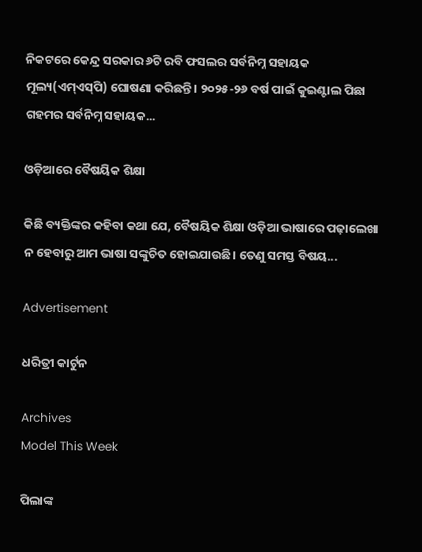ନିକଟରେ କେନ୍ଦ୍ର ସରକାର ୬ଟି ରବି ଫସଲର ସର୍ବନିମ୍ନ ସହାୟକ ମୂଲ୍ୟ(ଏମ୍‌ଏସ୍‌ପି) ଘୋଷଣା କରିଛନ୍ତି। ୨୦୨୫-୨୬ ବର୍ଷ ପାଇଁ କୁଇଣ୍ଟାଲ ପିଛା ଗହମର ସର୍ବନିମ୍ନ ସହାୟକ...

ଓଡ଼ିଆରେ ବୈଷୟିକ ଶିକ୍ଷା

କିଛି ବ୍ୟକ୍ତିଙ୍କର କହିବା କଥା ଯେ, ବୈଷୟିକ ଶିକ୍ଷା ଓଡ଼ିଆ ଭାଷାରେ ପଢ଼ାଲେଖା ନ ହେବାରୁ ଆମ ଭାଷା ସଙ୍କୁଚିତ ହୋଇଯାଉଛି। ତେଣୁ ସମସ୍ତ ବିଷୟ...

Advertisement

ଧରିତ୍ରୀ କାର୍ଟୁନ

Archives
Model This Week

ପିଲାଙ୍କ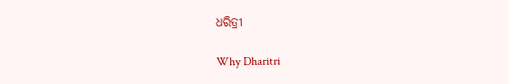ଧରିତ୍ରୀ

Why Dharitri